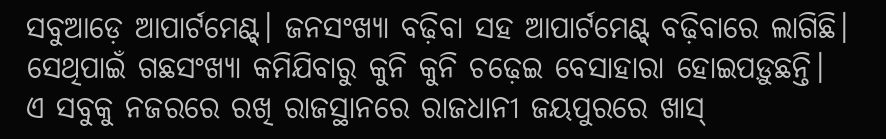ସବୁଆଡ଼େ ଆପାର୍ଟମେଣ୍ଟ୍‌। ଜନସଂଖ୍ୟା ବଢ଼ିବା ସହ ଆପାର୍ଟମେଣ୍ଟ୍‌ ବଢ଼ିବାରେ ଲାଗିଛି। ସେଥିପାଇଁ ଗଛସଂଖ୍ୟା କମିଯିବାରୁ କୁନି କୁନି ଚଢ଼େଇ ବେସାହାରା ହୋଇପଡ଼ୁଛନ୍ତି। ଏ ସବୁକୁ ନଜରରେ ରଖି ରାଜସ୍ଥାନରେ ରାଜଧାନୀ ଜୟପୁରରେ ଖାସ୍‌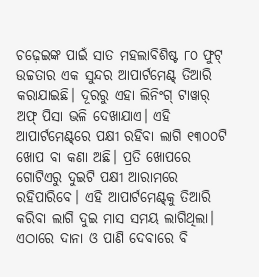ଚଢ଼େଇଙ୍କ ପାଇଁ ସାତ ମହଲାବିଶିଷ୍ଟ ୮୦ ଫୁଟ୍‌ ଉଚ୍ଚତାର ଏକ ସୁନ୍ଦର ଆପାର୍ଟମେଣ୍ଟ୍‌ ତିଆରି କରାଯାଇଛି। ଦୂରରୁ ଏହା ଲିନିଂଗ୍‌ ଟାୱାର୍‌ ଅଫ୍‌ ପିସା ଭଳି ଦେଖାଯାଏ। ଏହି ଆପାର୍ଟମେଣ୍ଟ୍‌ରେ ପକ୍ଷୀ ରହିବା ଲାଗି ୧୩୦୦ଟି ଖୋପ ବା କଣା ଅଛି। ପ୍ରତି ଖୋପରେ ଗୋଟିଏରୁ ଦୁଇଟି ପକ୍ଷୀ ଅ‌ାରାମରେ ରହିପାରିବେ। ଏହି ଆପାର୍ଟମେଣ୍ଟ୍‌କୁ ତିଆରି କରିବା ଲାଗି ଦୁଇ ମାସ ସମୟ ଲାଗିଥିଲା। ଏଠାରେ ଦାନା ଓ ପାଣି ଦେବାରେ ବି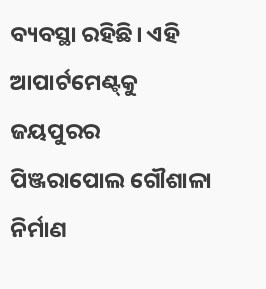ବ୍ୟବସ୍ଥା ରହିଛି। ଏହି ଆପାର୍ଟମେଣ୍ଟ୍‌କୁ ଜୟପୁରର ପିଞ୍ଜରାପୋଲ ଗୌଶାଳା ନିର୍ମାଣ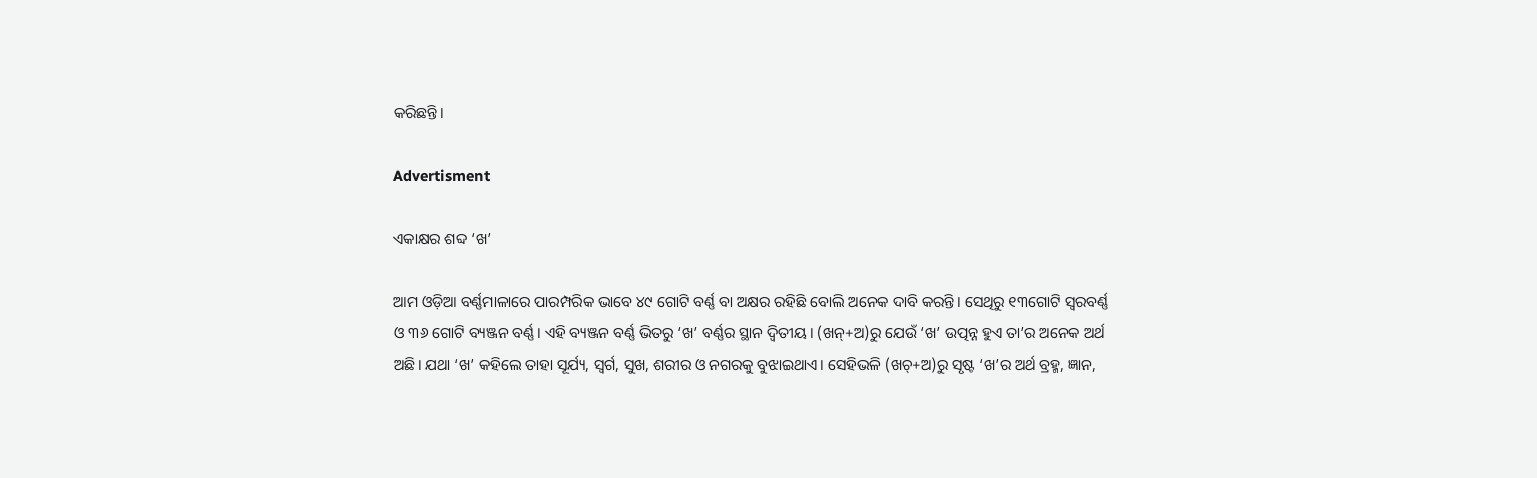କରିଛନ୍ତି।

Advertisment

ଏକାକ୍ଷର ଶବ୍ଦ ‘ଖ’

ଆମ ଓଡ଼ିଆ ବର୍ଣ୍ଣମାଳାରେ ପାରମ୍ପରିକ ଭାବେ ୪୯ ଗୋଟି ବର୍ଣ୍ଣ ବା ଅକ୍ଷର ରହିଛି ବୋଲି ଅନେକ ଦାବି କରନ୍ତି। ସେଥିରୁ ୧୩ଗୋଟି ସ୍ବରବର୍ଣ୍ଣ ଓ ୩୬ ଗୋଟି ବ୍ୟଞ୍ଜନ ବର୍ଣ୍ଣ। ଏହି ବ୍ୟଞ୍ଜନ ବର୍ଣ୍ଣ ଭିତରୁ ‘ଖ’ ବର୍ଣ୍ଣର ସ୍ଥାନ ଦ୍ବିତୀୟ। (ଖନ୍‌+ଅ)ରୁ ଯେଉଁ ‘ଖ’ ଉତ୍ପନ୍ନ ହୁଏ ତା’ର ଅନେକ ଅର୍ଥ ଅଛି। ଯଥା ‘ଖ’ କହିଲେ ତାହା ସୂର୍ଯ୍ୟ, ସ୍ବର୍ଗ, ସୁଖ, ଶରୀର ଓ ନଗରକୁ ବୁଝାଇଥାଏ। ସେହିଭଳି (ଖଚ୍‌+ଅ)ରୁ ସୃଷ୍ଟ ‘ଖ’ର ଅର୍ଥ ବ୍ରହ୍ମ, ଜ୍ଞାନ,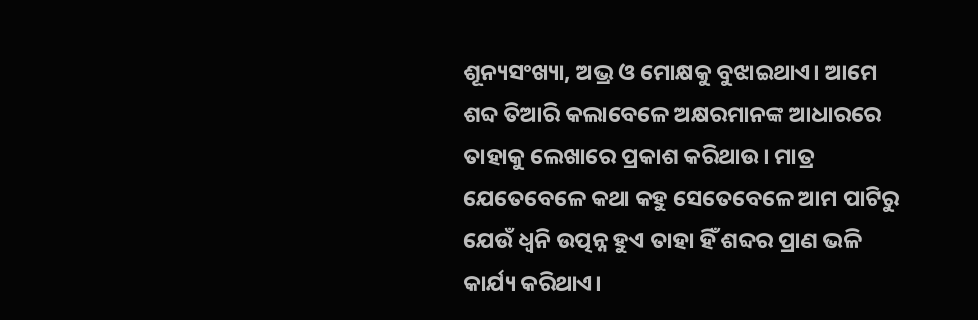ଶୂନ୍ୟସଂଖ୍ୟା, ଅଭ୍ର ଓ ମୋକ୍ଷକୁ ବୁଝାଇଥାଏ। ଆମେ ଶବ୍ଦ ତିଆରି କଲାବେଳେ ଅକ୍ଷରମାନଙ୍କ ଆଧାରରେ ତାହାକୁ ଲେଖାରେ ପ୍ରକାଶ କରିଥାଉ। ମାତ୍ର ଯେତେବେଳେ କଥା କହୁ ସେତେବେଳେ ଆମ ପାଟିରୁ ଯେଉଁ ଧ୍ବନି ଉତ୍ପନ୍ନ ହୁଏ ତାହା ହିଁ ଶବ୍ଦର ପ୍ରାଣ ଭଳି କାର୍ଯ୍ୟ କରିଥାଏ।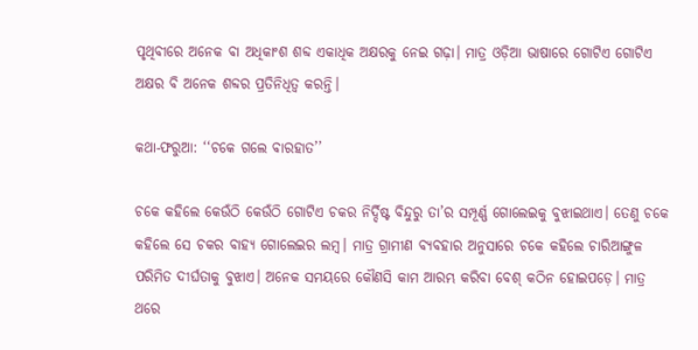ପୃଥିବୀରେ ଅନେକ ବା ଅଧିକାଂଶ ଶବ୍ଦ ଏକାଧିକ ଅକ୍ଷରକୁ ନେଇ ଗଢ଼ା। ମାତ୍ର ଓଡ଼ିଆ ଭାଷାରେ ଗୋଟିଏ ଗୋଟିଏ ଅକ୍ଷର ବି ଅନେକ ଶବ୍ଦର ପ୍ରତିନିଧିତ୍ବ କରନ୍ତି।

କଥା-ଫରୁଆ: ‘‘ଚକେ ଗଲେ ବାରହାତ’’

ଚକେ କହିଲେ କେଉଁଠି କେଉଁଠି ଗୋଟିଏ ଚକର ନିର୍ଦ୍ଦିଷ୍ଟ ବିନ୍ଦୁରୁ ତା’ର ସମ୍ପୂର୍ଣ୍ଣ ଗୋଲେଇକୁ ବୁଝାଇଥାଏ। ତେଣୁ ଚକେ କହିଲେ ସେ ଚକର ବାହ୍ୟ ଗୋଲେଇର ଲମ୍ବ। ମାତ୍ର ଗ୍ରାମୀଣ ବ୍ୟବହାର ଅନୁସାରେ ଚକେ କହିଲେ ଚାରିଆଙ୍ଗୁଳ ପରିମିତ ଦୀର୍ଘତାକୁ ବୁଝାଏ। ଅନେକ ସମୟରେ କୌଣସି କାମ ଆରମ୍ଭ କରିବା ବେଶ୍‌ କଠିନ ହୋଇପଡ଼େ। ମାତ୍ର ଥରେ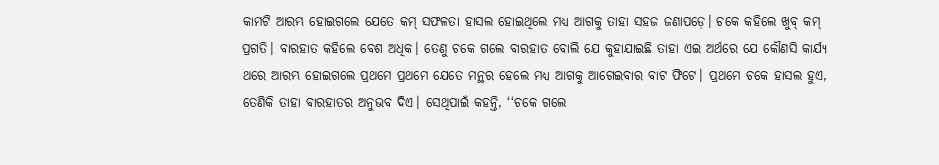କାମଟି ଆରମ୍ଭ ହୋଇଗଲେ ଯେତେ କମ୍‌ ସଫଳତା ହାସଲ ହୋଇଥିଲେ ମଧ୍ୟ ଆଗକୁ ତାହା ସହଜ ଜଣାପଡ଼େ। ଚକେ କହିଲେ ଖୁବ୍‌ କମ୍‌ ପ୍ରଗତି। ବାରହାତ କହିଲେ ବେଶ ଅଧିକ। ତେଣୁ ଚକେ ଗଲେ ବାରହାତ ବୋଲି ଯେ କୁହାଯାଇଛି ତାହା ଏଇ ଅର୍ଥରେ ଯେ କୌଣସି କାର୍ଯ୍ୟ ଥରେ ଆରମ୍ଭ ହୋଇଗଲେ ପ୍ରଥମେ ପ୍ରଥମେ ଯେତେ ମନ୍ଥର ହେଲେ ମଧ୍ୟ ଆଗକୁ ଆଗେଇବାର ବାଟ ଫିଟେ। ପ୍ରଥମେ ଚକେ ହାସଲ ହୁଏ, ତେଣିକି ତାହା ବାରହାତର ଅନୁଭବ ଦିଏ। ସେଥିପାଇଁ କହନ୍ତି, ‘‘ଚକେ ଗଲେ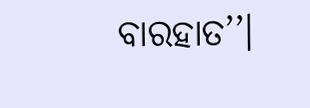ବାରହାତ’’।